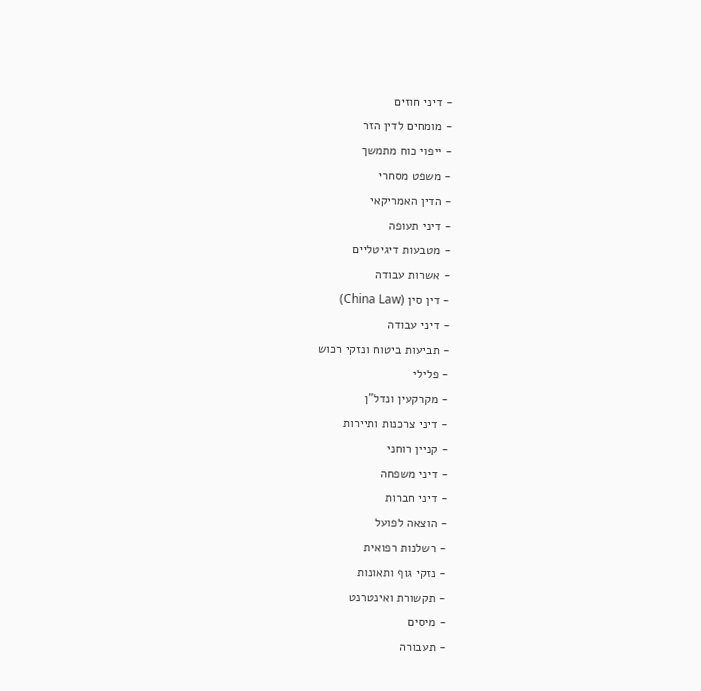- דיני חוזים
- מומחים לדין הזר
- ייפוי כוח מתמשך
- משפט מסחרי
- הדין האמריקאי
- דיני תעופה
- מטבעות דיגיטליים
- אשרות עבודה
- דין סין (China Law)
- דיני עבודה
- תביעות ביטוח ונזקי רכוש
- פלילי
- מקרקעין ונדל"ן
- דיני צרכנות ותיירות
- קניין רוחני
- דיני משפחה
- דיני חברות
- הוצאה לפועל
- רשלנות רפואית
- נזקי גוף ותאונות
- תקשורת ואינטרנט
- מיסים
- תעבורה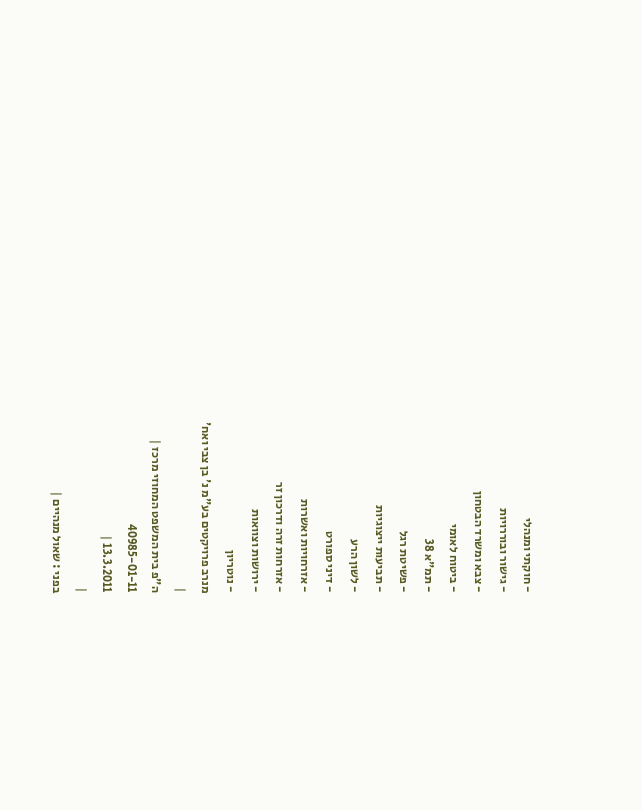- חוקתי ומנהלי
- גישור ובוררויות
- צבא ומשרד הבטחון
- ביטוח לאומי
- תמ"א 38
- פשיטת רגל
- תביעות ייצוגיות
- לשון הרע
- דיני ספורט
- אזרחויות ואשרות
- אזרחות זרה ודרכון זר
- ירושות וצוואות
- נוטריון
מנרב פרויקטים בע"מ נ' בן צבי ואח'
|
ה"פ בית המשפט המחוזי מרכז |
40985-01-11
13.3.2011 |
|
בפני : שאול מנהיים |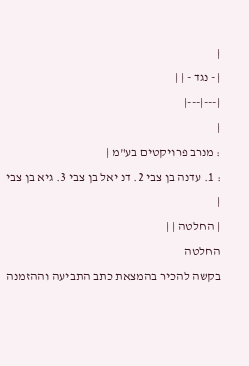|
| - נגד - | |
|---|---|
|
: מנרב פרויקטים בע"מ |
: 1. עדנה בן צבי 2. דנ יאל בן צבי 3. גיא בן צבי |
| החלטה | |
החלטה
בקשה להכיר בהמצאת כתב התביעה וההזמנה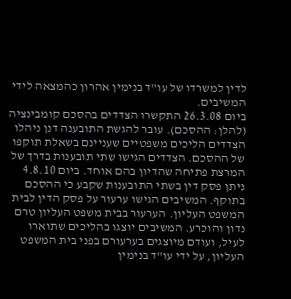לדין למשרדו של עו"ד בנימין אהרון כהמצאה לידי המשיבים.
ביום 26.3.08 התקשרו הצדדים בהסכם קומבינציה (להלן: ההסכם). עובר להגשת התובענה דנן ניהלו הצדדים הליכים משפטיים שעניינם בשאלת תוקפו של ההסכם. הצדדים הגישו שתי תובענות בדרך של המרצת פתיחה שהדיון בהם אוחד. ביום 4.8.10 ניתן פסק דין בשתי התובענות שקבע כי ההסכם בתוקף. המשיבים הגישו ערעור על פסק הדין לבית המשפט העליון. הערעור בבית משפט העליון טרם נדון והוכרע. המשיבים יוצגו בהליכים שתוארו לעיל, ועודם מיוצגים בערעורם בפני בית המשפט העליון, על ידי עו"ד בנימין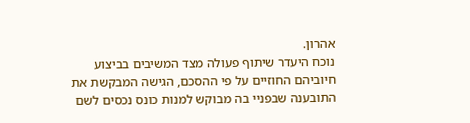אהרון.
נוכח היעדר שיתוף פעולה מצד המשיבים בביצוע חיוביהם החוזיים על פי ההסכם, הגישה המבקשת את התובענה שבפניי בה מבוקש למנות כונס נכסים לשם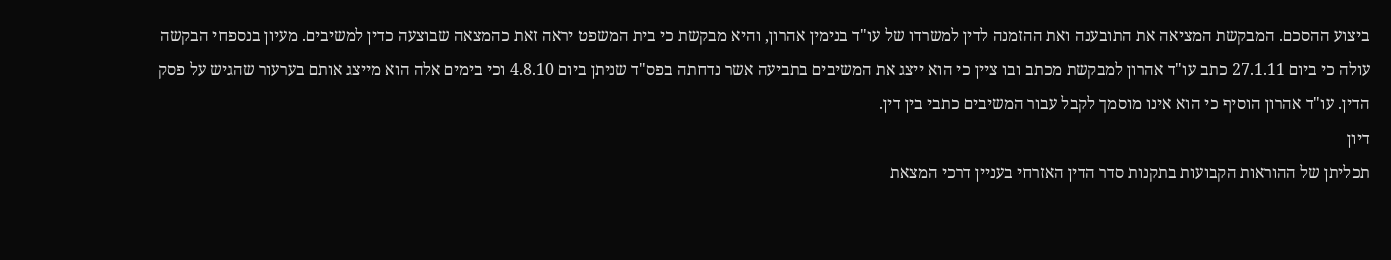ביצוע ההסכם. המבקשת המציאה את התובענה ואת ההזמנה לדין למשרדו של עו"ד בנימין אהרון, והיא מבקשת כי בית המשפט יראה זאת כהמצאה שבוצעה כדין למשיבים. מעיון בנספחי הבקשה עולה כי ביום 27.1.11 כתב עו"ד אהרון למבקשת מכתב ובו ציין כי הוא ייצג את המשיבים בתביעה אשר נדחתה בפס"ד שניתן ביום 4.8.10 וכי בימים אלה הוא מייצג אותם בערעור שהגיש על פסק הדין. עו"ד אהרון הוסיף כי הוא אינו מוסמך לקבל עבור המשיבים כתבי בין דין.
דיון
תכליתן של ההוראות הקבועות בתקנות סדר הדין האזרחי בעניין דרכי המצאת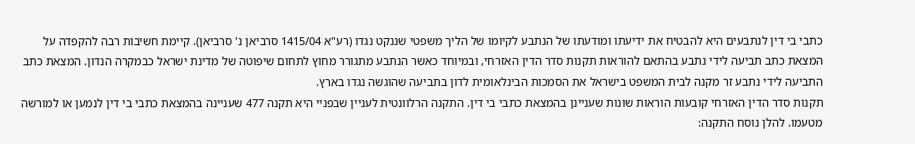כתבי בי דין לנתבעים היא להבטיח את ידיעתו ומודעתו של הנתבע לקיומו של הליך משפטי שננקט נגדו (רע"א 1415/04 סרביאן נ' סרביאן). קיימת חשיבות רבה להקפדה על המצאת כתב תביעה לידי נתבע בהתאם להוראות תקנות סדר הדין האזרחי, ובמיוחד כאשר הנתבע מתגורר מחוץ לתחום שיפוטה של מדינת ישראל כבמקרה הנדון. המצאת כתב התביעה לידי נתבע זר מקנה לבית המשפט בישראל את הסמכות הבינלאומית לדון בתביעה שהוגשה נגדו בארץ.
תקנות סדר הדין האזרחי קובעות הוראות שונות שעניינן בהמצאת כתבי בי דין. התקנה הרלוונטית לעניין שבפניי היא תקנה 477 שעניינה בהמצאת כתבי בי דין לנמען או למורשה מטעמו. להלן נוסח התקנה: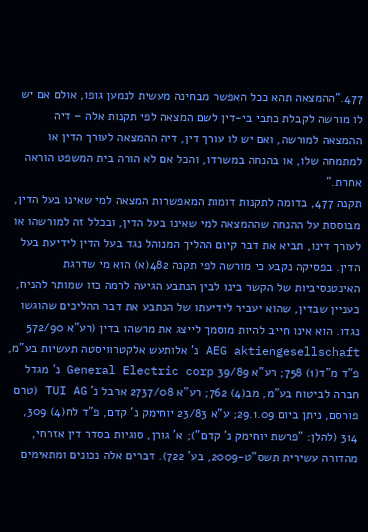477."ההמצאה תהא ככל האפשר מבחינה מעשית לנמען גופו, אולם אם יש לו מורשה לקבלת כתבי בי-דין לשם המצאה לפי תקנות אלה – דיה ההמצאה למורשה, ואם יש לו עורך דין, דיה ההמצאה לעורך הדין או למתמחה שלו, או בהנחה במשרדו, והכל אם לא הורה בית המשפט הוראה אחרת."
תקנה 477, בדומה לתקנות דומות המאפשרות המצאה למי שאינו בעל הדין, מבוססת על ההנחה שההמצאה למי שאינו בעל הדין, ובכלל זה למורשהו או לעורך דינו, תביא את דבר קיום ההליך המנוהל נגד בעל הדין לידיעת בעל הדין. בפסיקה נקבע כי מורשה לפי תקנה 482(א) הוא מי שדרגת האינטנסיביות של הקשר בינו לבין הנתבע הגיעה לרמה כזו שמותר להניח, כעניין שבדין, שהוא יעביר לידיעתו של הנתבע את דבר ההליכים שהוגשו נגדו. הוא אינו חייב להיות מוסמך לייצג את מרשהו בדין (רע"א 572/90 AEG aktiengesellschaft נ' אלותעש אלקטרוויסטה תעשיות בע"מ, פ"ד מ"ד(1) 758; רע"א 39/89 General Electric corp נ' מגדל חברה לביטוח בע"מ, מב(4) 762; רע"א 2737/08 ארבל נ' TUI AG (טרם פורסם, ניתן ביום 29.1.09; ע"א 23/83 יוחימק נ' קדם, פ"ד לח(4) 309, 314 (להלן: "פרשת יוחימק נ' קדם"); א' גורן, סוגיות בסדר דין אזרחי, מהדורה עשירית תשס"ט-2009, בע' 722). דברים אלה נכונים ומתאימים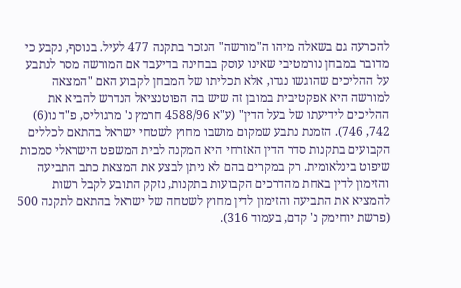להכרעה גם בשאלה מיהו ה"מורשה" הנזכר בתקנה 477 לעיל. בנוסף, נקבע כי מדובר במבחן נורמטיבי שאינו עוסק בבחינה בדיעבד אם המורשה מסר לנתבע על ההליכים שהוגשו נגדו, אלא תכליתו של המבחן לקבוע האם "המצאה למורשה היא אפקטיבית במובן זה שיש בה הפוטנציאל הנדרש להביא את ההליכים לידיעתו של בעל הדין" (ע"א 4588/96 חרמץ נ' מרגוליס, פ"ד נו(6) 742, 746). הזמנת נתבע שמקום מושבו מחוץ לשטחי ישראל בהתאם לכללים הקבועים בתקנות סדר הדין האזרחי היא המקנה לבית המשפט הישראלי סמכות שיפוט בינלאומית. רק במקרים בהם לא ניתן לבצע את המצאת כתב התביעה והזימון לדין באחת מהדרכים הקבועות בתקנות, נזקק התובע לקבל רשות להמציא את התביעה והזימון לדין מחוץ לשטחה של ישראל בהתאם לתקנה 500 (פרשת יוחימק נ' קדם, בעמוד 316).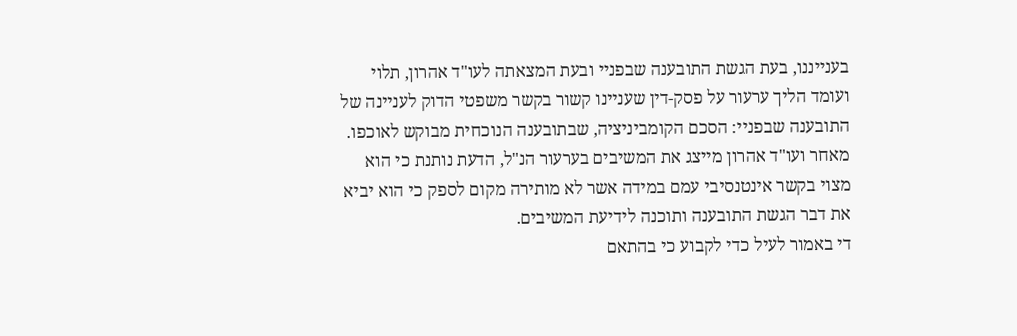בענייננו, בעת הגשת התובענה שבפניי ובעת המצאתה לעו"ד אהרון, תלוי ועומד הליך ערעור על פסק-דין שעניינו קשור בקשר משפטי הדוק לעניינה של התובענה שבפניי: הסכם הקומביניציה, שבתובענה הנוכחית מבוקש לאוכפו. מאחר ועו"ד אהרון מייצג את המשיבים בערעור הנ"ל, הדעת נותנת כי הוא מצוי בקשר אינטנסיבי עמם במידה אשר לא מותירה מקום לספק כי הוא יביא את דבר הגשת התובענה ותוכנה לידיעת המשיבים.
די באמור לעיל כדי לקבוע כי בהתאם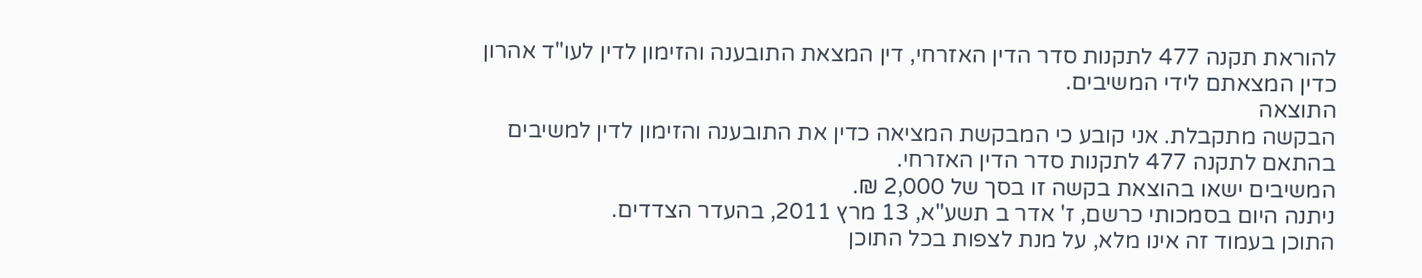להוראת תקנה 477 לתקנות סדר הדין האזרחי, דין המצאת התובענה והזימון לדין לעו"ד אהרון כדין המצאתם לידי המשיבים.
התוצאה
הבקשה מתקבלת. אני קובע כי המבקשת המציאה כדין את התובענה והזימון לדין למשיבים בהתאם לתקנה 477 לתקנות סדר הדין האזרחי.
המשיבים ישאו בהוצאת בקשה זו בסך של 2,000 ₪.
ניתנה היום בסמכותי כרשם, ז' אדר ב תשע"א, 13 מרץ 2011, בהעדר הצדדים.
התוכן בעמוד זה אינו מלא, על מנת לצפות בכל התוכן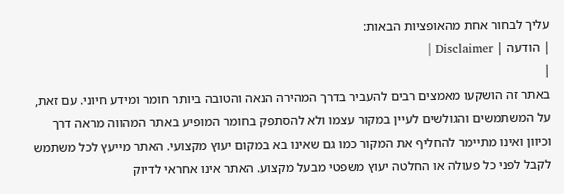עליך לבחור אחת מהאופציות הבאות:
| הודעה | Disclaimer |
|
באתר זה הושקעו מאמצים רבים להעביר בדרך המהירה הנאה והטובה ביותר חומר ומידע חיוני. עם זאת, על המשתמשים והגולשים לעיין במקור עצמו ולא להסתפק בחומר המופיע באתר המהווה מראה דרך וכיוון ואינו מתיימר להחליף את המקור כמו גם שאינו בא במקום יעוץ מקצועי. האתר מייעץ לכל משתמש לקבל לפני כל פעולה או החלטה יעוץ משפטי מבעל מקצוע. האתר אינו אחראי לדיוק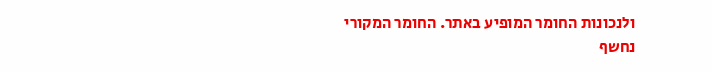ולנכונות החומר המופיע באתר. החומר המקורי נחשף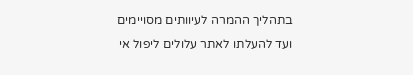בתהליך ההמרה לעיוותים מסויימים ועד להעלתו לאתר עלולים ליפול אי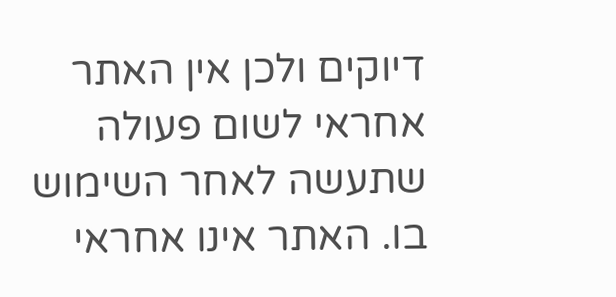דיוקים ולכן אין האתר אחראי לשום פעולה שתעשה לאחר השימוש בו. האתר אינו אחראי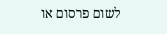לשום פרסום או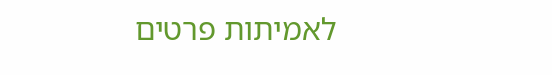לאמיתות פרטים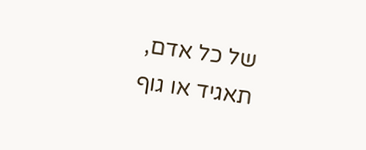של כל אדם, תאגיד או גוף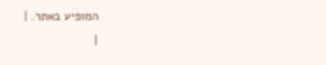המופיע באתר. |
|